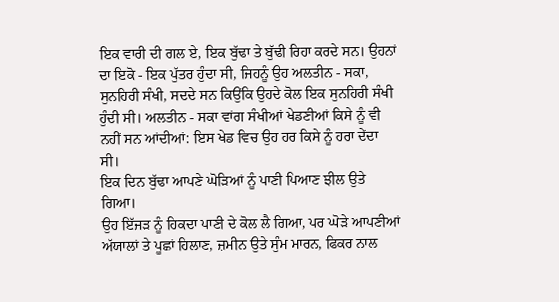ਇਕ ਵਾਰੀ ਦੀ ਗਲ ਏ, ਇਕ ਬੁੱਢਾ ਤੇ ਬੁੱਢੀ ਰਿਹਾ ਕਰਦੇ ਸਨ। ਉਹਨਾਂ ਦਾ ਇਕੋ - ਇਕ ਪੁੱਤਰ ਹੁੰਦਾ ਸੀ, ਜਿਹਨੂੰ ਉਹ ਅਲਤੀਨ - ਸਕਾ, ਸੁਨਹਿਰੀ ਸੰਖੀ, ਸਦਦੇ ਸਨ ਕਿਉਂਕਿ ਉਹਦੇ ਕੋਲ ਇਕ ਸੁਨਹਿਰੀ ਸੰਖੀ ਹੁੰਦੀ ਸੀ। ਅਲਤੀਨ - ਸਕਾ ਵਾਂਗ ਸੰਖੀਆਂ ਖੇਡਣੀਆਂ ਕਿਸੇ ਨੂੰ ਵੀ ਨਹੀਂ ਸਨ ਆਂਦੀਆਂ: ਇਸ ਖੇਡ ਵਿਚ ਉਹ ਹਰ ਕਿਸੇ ਨੂੰ ਹਰਾ ਦੇਂਦਾ ਸੀ।
ਇਕ ਦਿਨ ਬੁੱਢਾ ਆਪਣੇ ਘੋੜਿਆਂ ਨੂੰ ਪਾਣੀ ਪਿਆਣ ਝੀਲ ਉਤੇ ਗਿਆ।
ਉਹ ਇੱਜੜ ਨੂੰ ਹਿਕਦਾ ਪਾਣੀ ਦੇ ਕੋਲ ਲੈ ਗਿਆ, ਪਰ ਘੋੜੇ ਆਪਣੀਆਂ ਅੱਯਾਲਾਂ ਤੇ ਪੂਛਾਂ ਹਿਲਾਣ, ਜ਼ਮੀਨ ਉਤੇ ਸੁੰਮ ਮਾਰਨ, ਫਿਕਰ ਨਾਲ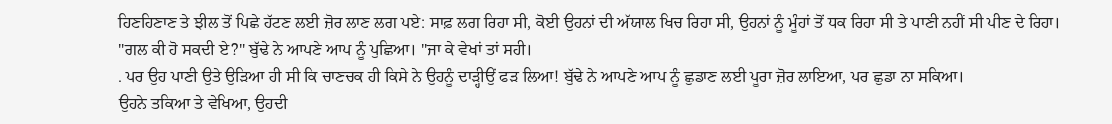ਹਿਣਹਿਣਾਣ ਤੇ ਝੀਲ ਤੋਂ ਪਿਛੇ ਹੱਟਣ ਲਈ ਜ਼ੋਰ ਲਾਣ ਲਗ ਪਏ: ਸਾਫ਼ ਲਗ ਰਿਹਾ ਸੀ, ਕੋਈ ਉਹਨਾਂ ਦੀ ਅੱਯਾਲ ਖਿਚ ਰਿਹਾ ਸੀ, ਉਹਨਾਂ ਨੂੰ ਮੂੰਹਾਂ ਤੋਂ ਧਕ ਰਿਹਾ ਸੀ ਤੇ ਪਾਣੀ ਨਹੀਂ ਸੀ ਪੀਣ ਦੇ ਰਿਹਾ।
"ਗਲ ਕੀ ਹੋ ਸਕਦੀ ਏ?" ਬੁੱਢੇ ਨੇ ਆਪਣੇ ਆਪ ਨੂੰ ਪੁਛਿਆ। "ਜਾ ਕੇ ਵੇਖਾਂ ਤਾਂ ਸਹੀ।
. ਪਰ ਉਹ ਪਾਣੀ ਉਤੇ ਉੜਿਆ ਹੀ ਸੀ ਕਿ ਚਾਣਚਕ ਹੀ ਕਿਸੇ ਨੇ ਉਹਨੂੰ ਦਾੜ੍ਹੀਉਂ ਫੜ ਲਿਆ! ਬੁੱਢੇ ਨੇ ਆਪਣੇ ਆਪ ਨੂੰ ਛੁਡਾਣ ਲਈ ਪੂਰਾ ਜ਼ੋਰ ਲਾਇਆ, ਪਰ ਛੁਡਾ ਨਾ ਸਕਿਆ।
ਉਹਨੇ ਤਕਿਆ ਤੇ ਵੇਖਿਆ, ਉਹਦੀ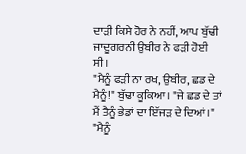ਦਾੜੀ ਕਿਸੇ ਹੋਰ ਨੇ ਨਹੀਂ, ਆਪ ਬੁੱਢੀ ਜਾਦੂਗਰਨੀ ਉਬੀਰ ਨੇ ਫੜੀ ਹੋਈ ਸੀ।
"ਮੈਨੂੰ ਫੜੀ ਨਾ ਰਖ, ਉਬੀਰ, ਛਡ ਦੇ ਮੈਨੂੰ!" ਬੁੱਢਾ ਕੂਕਿਆ। "ਜੇ ਛਡ ਦੇ ਤਾਂ ਮੈਂ ਤੈਨੂੰ ਭੇਡਾਂ ਦਾ ਇੱਜੜ ਦੇ ਦਿਆਂ।"
"ਮੈਨੂੰ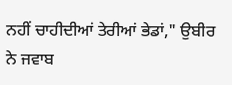ਨਹੀਂ ਚਾਹੀਦੀਆਂ ਤੇਰੀਆਂ ਭੇਡਾਂ," ਉਬੀਰ ਨੇ ਜਵਾਬ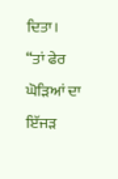ਦਿਤਾ।
“ਤਾਂ ਫੇਰ ਘੋੜਿਆਂ ਦਾ ਇੱਜੜ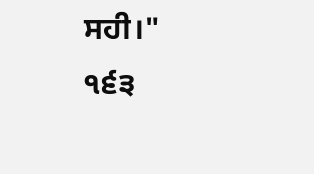ਸਹੀ।"
੧੬੩